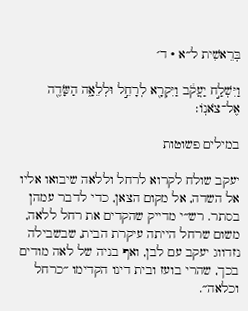בְּרֵאשִׁית ל״א · ד׳

וַיִּשְׁלַ֣ח יַעֲקֹ֔ב וַיִּקְרָ֖א לְרָחֵ֣ל וּלְלֵאָ֑ה הַשָּׂדֶ֖ה אֶל־צֹאנֽוֹ׃

במילים פשוטות

יעקב שולח לקרוא לרחל וללאה שיבואו אליו אל השדה, אל מקום הצאן, כדי לדבר עמהן בסתר. רש״י מדייק שהקדים את רחל ללאה, משום שרחל הייתה עיקרת הבית, שבשבילה נזדווג יעקב עם לבן, ואף בניה של לאה מודים בכך, שהרי בועז ובית דינו הקדימו ״כרחל וכלאה״.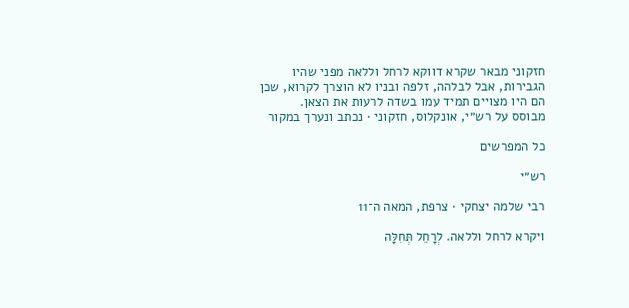חזקוני מבאר שקרא דווקא לרחל וללאה מפני שהיו הגבירות, אבל לבלהה, זלפה ובניו לא הוצרך לקרוא, שכן הם היו מצויים תמיד עמו בשדה לרעות את הצאן.
מבוסס על רש״י, אונקלוס, חזקוני · נכתב ונערך במקור

כל המפרשים

רש״י

רבי שלמה יצחקי · צרפת, המאה ה־11

ויקרא לרחל וללאה. לְרָחֵל תְּחִלָּה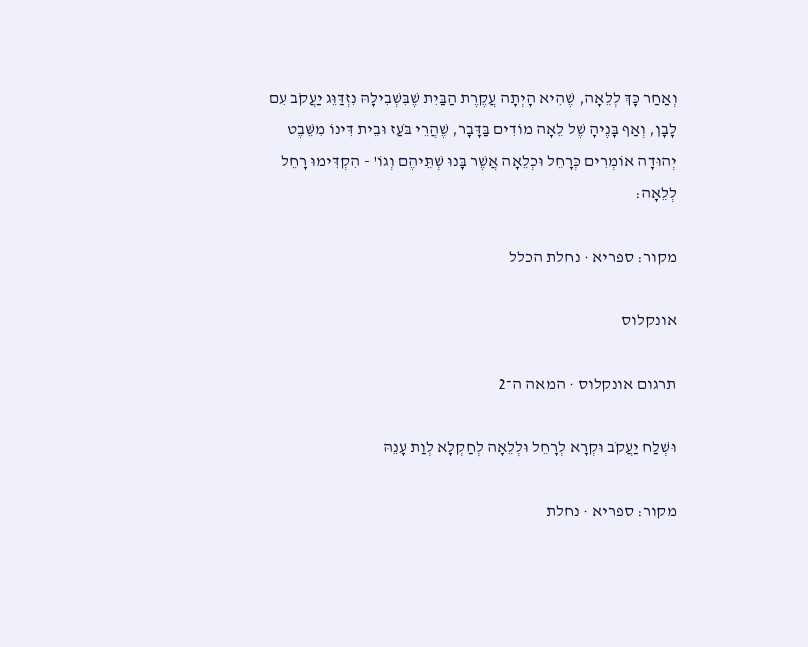וְאַחַר כָּךְ לְלֵאָה, שֶׁהִיא הָיְתָה עֲקֶרֶת הַבַּיִת שֶׁבִּשְׁבִילָהּ נִזְדַּוֵּג יַעֲקֹב עִם לָבָן, וְאַף בָּנֶיהָ שֶׁל לֵאָה מוֹדִים בַּדָּבָר, שֶׁהֲרֵי בֹּעַז וּבֵית דִּינוֹ מִשֵּׁבֶט יְהוּדָה אוֹמְרִים כְּרָחֵל וּכְלֵאָה אֲשֶׁר בָּנוּ שְׁתֵּיהֶם וְגוֹ' - הִקְדִּימוּ רָחֵל לְלֵאָה:

מקור: ספריא · נחלת הכלל

אונקלוס

תרגום אונקלוס · המאה ה־2

וּשְׁלַח יַעֲקֹב וּקְרָא לְרָחֵל וּלְלֵאָה לְחַקְלָא לְוַת עָנֵהּ

מקור: ספריא · נחלת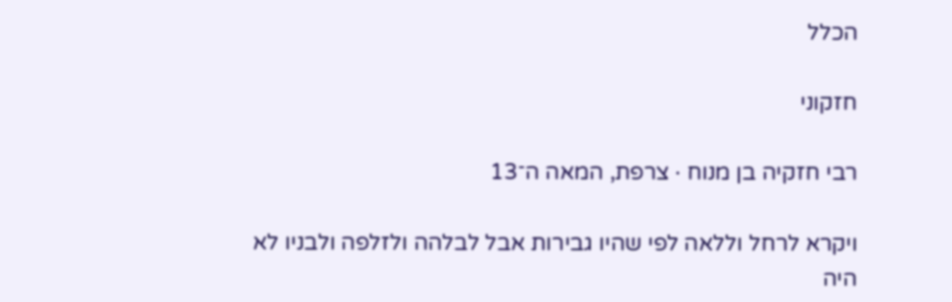הכלל

חזקוני

רבי חזקיה בן מנוח · צרפת, המאה ה־13

ויקרא לרחל וללאה לפי שהיו גבירות אבל לבלהה ולזלפה ולבניו לא היה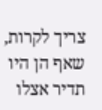צריך לקרות, שאף הן היו תדיר אצלו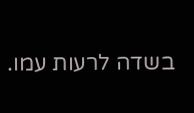בשדה לרעות עמו.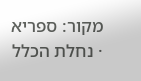מקור: ספריא · נחלת הכלל